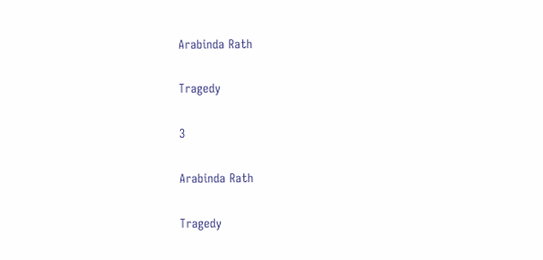Arabinda Rath

Tragedy

3

Arabinda Rath

Tragedy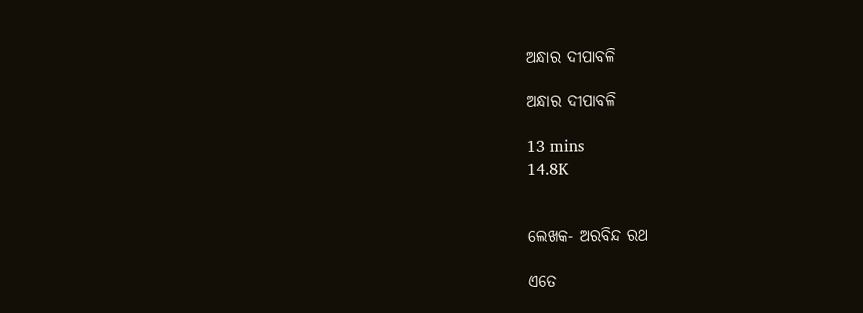ଅନ୍ଧାର ଦୀପାବଳି

ଅନ୍ଧାର ଦୀପାବଳି

13 mins
14.8K


ଲେଖକ- ଅରବିନ୍ଦ ରଥ

ଏତେ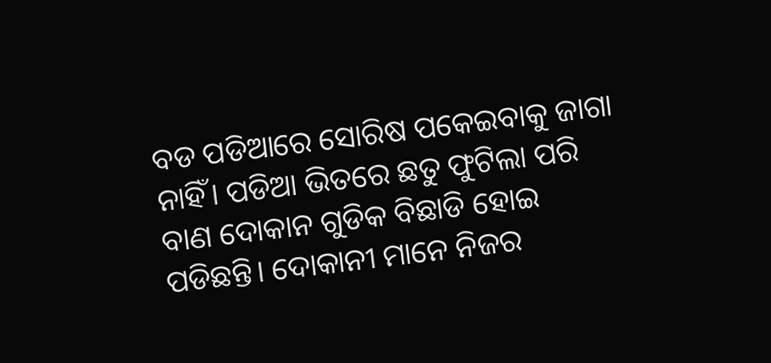ବଡ ପଡିଆରେ ସୋରିଷ ପକେଇବାକୁ ଜାଗା ନାହିଁ। ପଡିଆ ଭିତରେ ଛତୁ ଫୁଟିଲା ପରି ବାଣ ଦୋକାନ ଗୁଡିକ ବିଛାଡି ହୋଇ ପଡିଛନ୍ତି। ଦୋକାନୀ ମାନେ ନିଜର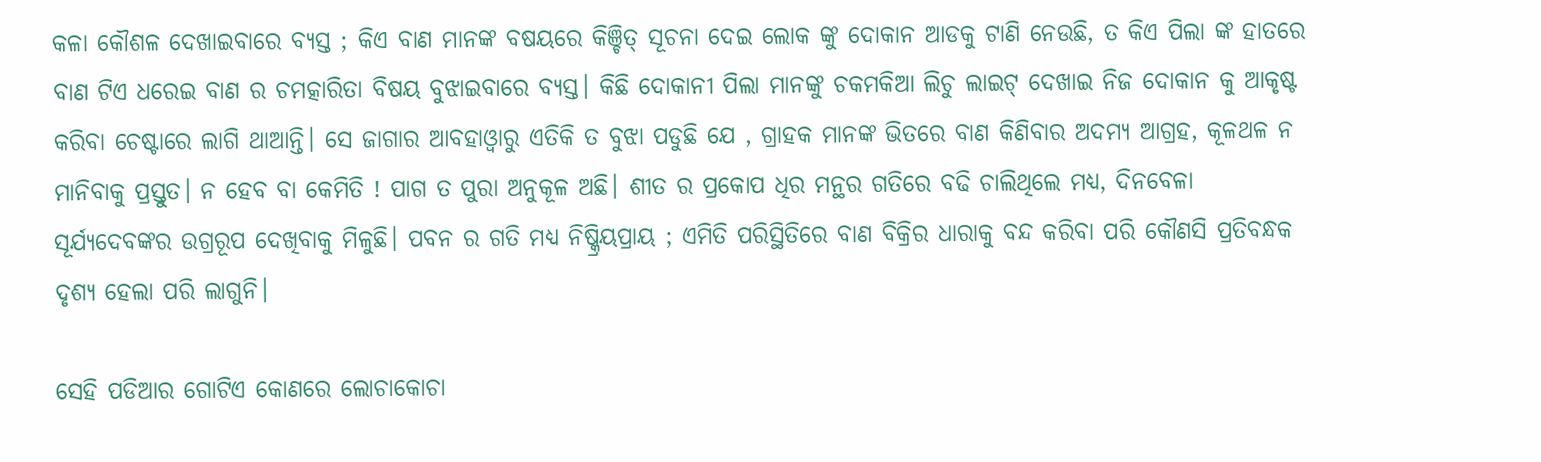କଳା କୌଶଳ ଦେଖାଇବାରେ ବ୍ଯସ୍ତ ; କିଏ ବାଣ ମାନଙ୍କ ବଷୟରେ କିଞ୍ଚିତ୍ ସୂଚନା ଦେଇ ଲୋକ ଙ୍କୁ ଦୋକାନ ଆଡକୁ ଟାଣି ନେଉଛି, ତ କିଏ ପିଲା ଙ୍କ ହାତରେ ବାଣ ଟିଏ ଧରେଇ ବାଣ ର ଚମତ୍କାରିତା ବିଷୟ ବୁଝାଇବାରେ ବ୍ଯସ୍ତ। କିଛି ଦୋକାନୀ ପିଲା ମାନଙ୍କୁ ଚକମକିଆ ଲିଚୁ ଲାଇଟ୍ ଦେଖାଇ ନିଜ ଦୋକାନ କୁ ଆକୃଷ୍ଟ କରିବା ଚେଷ୍ଟାରେ ଲାଗି ଥାଆନ୍ତି। ସେ ଜାଗାର ଆବହାଓ୍ବାରୁ ଏତିକି ତ ବୁଝା ପଡୁଛି ଯେ , ଗ୍ରାହକ ମାନଙ୍କ ଭିତରେ ବାଣ କିଣିବାର ଅଦମ୍ଯ ଆଗ୍ରହ, କୂଳଥଳ ନ ମାନିବାକୁ ପ୍ରସ୍ତୁତ। ନ ହେବ ବା କେମିତି ! ପାଗ ତ ପୁରା ଅନୁକୂଳ ଅଛି। ଶୀତ ର ପ୍ରକୋପ ଧିର ମନ୍ଥର ଗତିରେ ବଢି ଚାଲିଥିଲେ ମଧ୍ଯ, ଦିନବେଳା ସୂର୍ଯ୍ଯଦେବଙ୍କର ଉଗ୍ରରୂପ ଦେଖିବାକୁ ମିଳୁଛି। ପବନ ର ଗତି ମଧ୍ଯ ନିଷ୍କ୍ରିୟପ୍ରାୟ ; ଏମିତି ପରିସ୍ଥିତିରେ ବାଣ ବିକ୍ରିର ଧାରାକୁ ବନ୍ଦ କରିବା ପରି କୌଣସି ପ୍ରତିବନ୍ଧକ ଦୃଶ୍ଯ ହେଲା ପରି ଲାଗୁନି।

ସେହି ପଡିଆର ଗୋଟିଏ କୋଣରେ ଲୋଚାକୋଚା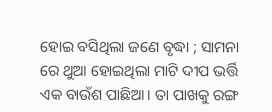ହୋଇ ବସିଥିଲା ଜଣେ ବୃଦ୍ଧା ; ସାମନା ରେ ଥୁଆ ହୋଇଥିଲା ମାଟି ଦୀପ ଭର୍ତ୍ତି ଏକ ବାଉଁଶ ପାଛିଆ। ତା ପାଖକୁ ରଙ୍ଗ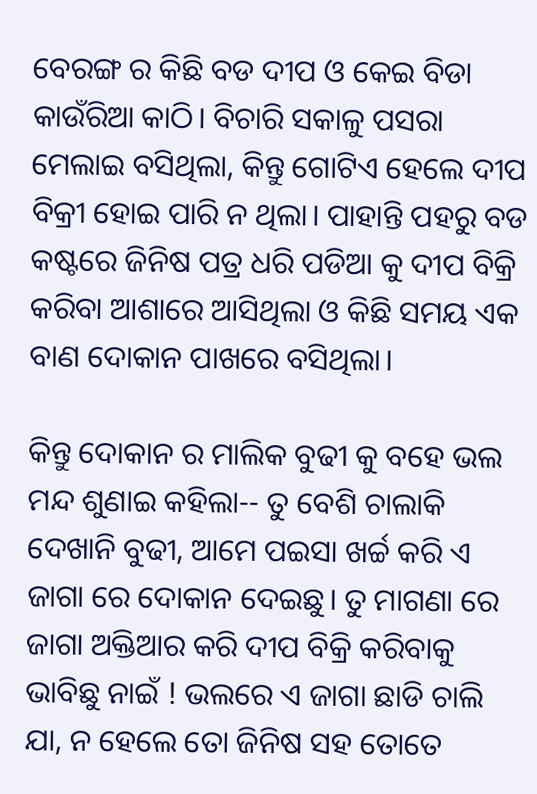ବେରଙ୍ଗ ର କିଛି ବଡ ଦୀପ ଓ କେଇ ବିଡା କାଉଁରିଆ କାଠି। ବିଚାରି ସକାଳୁ ପସରା ମେଲାଇ ବସିଥିଲା, କିନ୍ତୁ ଗୋଟିଏ ହେଲେ ଦୀପ ବିକ୍ରୀ ହୋଇ ପାରି ନ ଥିଲା। ପାହାନ୍ତି ପହରୁ ବଡ କଷ୍ଟରେ ଜିନିଷ ପତ୍ର ଧରି ପଡିଆ କୁ ଦୀପ ବିକ୍ରି କରିବା ଆଶାରେ ଆସିଥିଲା ଓ କିଛି ସମୟ ଏକ ବାଣ ଦୋକାନ ପାଖରେ ବସିଥିଲା।

କିନ୍ତୁ ଦୋକାନ ର ମାଲିକ ବୁଢୀ କୁ ବହେ ଭଲ ମନ୍ଦ ଶୁଣାଇ କହିଲା-- ତୁ ବେଶି ଚାଲାକି ଦେଖାନି ବୁଢୀ, ଆମେ ପଇସା ଖର୍ଚ୍ଚ କରି ଏ ଜାଗା ରେ ଦୋକାନ ଦେଇଛୁ। ତୁ ମାଗଣା ରେ ଜାଗା ଅକ୍ତିଆର କରି ଦୀପ ବିକ୍ରି କରିବାକୁ ଭାବିଛୁ ନାଇଁ ! ଭଲରେ ଏ ଜାଗା ଛାଡି ଚାଲି ଯା, ନ ହେଲେ ତୋ ଜିନିଷ ସହ ତୋତେ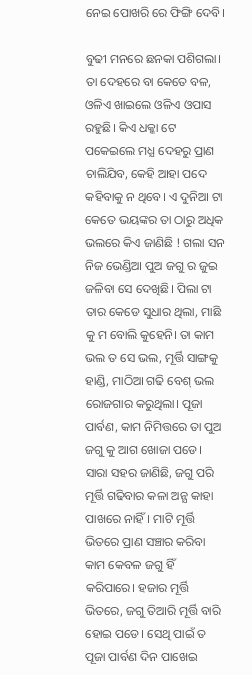ନେଇ ପୋଖରି ରେ ଫିଙ୍ଗି ଦେବି।

ବୁଢୀ ମନରେ ଛନକା ପଶିଗଲା। ତା ଦେହରେ ବା କେତେ ବଳ, ଓଳିଏ ଖାଇଲେ ଓଳିଏ ଓପାସ ରହୁଛି। କିଏ ଧକ୍କା ଟେ ପକେଇଲେ ମଧ୍ଯ ଦେହରୁ ପ୍ରାଣ ଚାଲିଯିବ, କେହି ଆହା ପଦେ କହିବାକୁ ନ ଥିବେ। ଏ ଦୁନିଆ ଟା କେତେ ଭୟଙ୍କର ତା ଠାରୁ ଅଧିକ ଭଲରେ କିଏ ଜାଣିଛି ! ଗଲା ସନ ନିଜ ଭେଣ୍ଡିଆ ପୁଅ ଜଗୁ ର ଜୁଇ ଜଳିବା ସେ ଦେଖିଛି। ପିଲା ଟା ତାର କେଡେ ସୁଧାର ଥିଲା, ମାଛି କୁ ମ ବୋଲି କୁହେନି। ତା କାମ ଭଲ ତ ସେ ଭଲ, ମୂର୍ତ୍ତି ସାଙ୍ଗକୁ ହାଣ୍ଡି, ମାଠିଆ ଗଢି ବେଶ୍ ଭଲ ରୋଜଗାର କରୁଥିଲା। ପୂଜା ପାର୍ବଣ, କାମ ନିମିତ୍ତରେ ତା ପୁଅ ଜଗୁ କୁ ଆଗ ଖୋଜା ପଡେ। ସାରା ସହର ଜାଣିଛି, ଜଗୁ ପରି ମୂର୍ତ୍ତି ଗଢିବାର କଳା ଅନ୍ଯ କାହା ପାଖରେ ନାହିଁ। ମାଟି ମୂର୍ତ୍ତି ଭିତରେ ପ୍ରାଣ ସଞ୍ଚାର କରିବା କାମ କେବଳ ଜଗୁ ହିଁ କରିପାରେ। ହଜାର ମୂର୍ତ୍ତି ଭିତରେ, ଜଗୁ ତିଆରି ମୂର୍ତ୍ତି ବାରି ହୋଇ ପଡେ। ସେଥି ପାଇଁ ତ ପୂଜା ପାର୍ବଣ ଦିନ ପାଖେଇ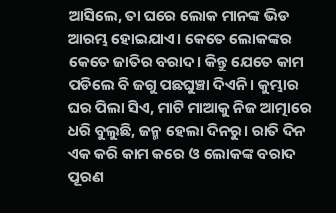ଆସିଲେ, ତା ଘରେ ଲୋକ ମାନଙ୍କ ଭିଡ ଆରମ୍ଭ ହୋଇଯାଏ। କେତେ ଲୋକଙ୍କର କେତେ ଜାତିର ବରାଦ। କିନ୍ତୁ ଯେତେ କାମ ପଡିଲେ ବି ଜଗୁ ପଛଘୁଞ୍ଚା ଦିଏନି। କୁମ୍ଭାର ଘର ପିଲା ସିଏ, ମାଟି ମାଆକୁ ନିଜ ଆତ୍ମାରେ ଧରି ବୁଲୁଛି, ଜନ୍ମ ହେଲା ଦିନରୁ। ରାତି ଦିନ ଏକ କରି କାମ କରେ ଓ ଲୋକଙ୍କ ବରାଦ ପୂରଣ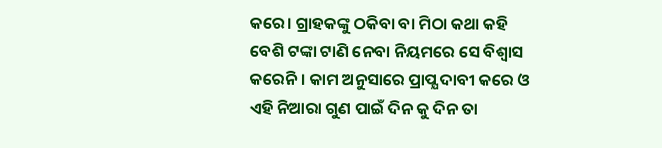କରେ। ଗ୍ରାହକଙ୍କୁ ଠକିବା ବା ମିଠା କଥା କହି ବେଶି ଟଙ୍କା ଟାଣି ନେବା ନିୟମରେ ସେ ବିଶ୍ବାସ କରେନି। କାମ ଅନୁସାରେ ପ୍ରାପ୍ଯ ଦାବୀ କରେ ଓ ଏହି ନିଆରା ଗୁଣ ପାଇଁ ଦିନ କୁ ଦିନ ତା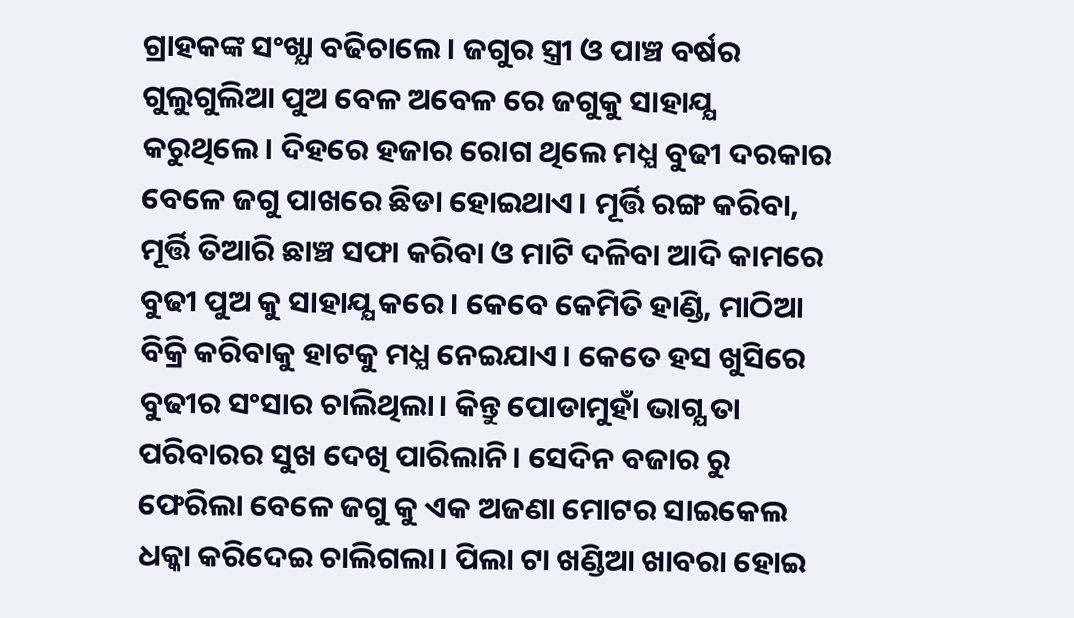ଗ୍ରାହକଙ୍କ ସଂଖ୍ଯା ବଢିଚାଲେ। ଜଗୁର ସ୍ତ୍ରୀ ଓ ପାଞ୍ଚ ବର୍ଷର ଗୁଲୁଗୁଲିଆ ପୁଅ ବେଳ ଅବେଳ ରେ ଜଗୁକୁ ସାହାଯ୍ଯ କରୁଥିଲେ। ଦିହରେ ହଜାର ରୋଗ ଥିଲେ ମଧ୍ଯ ବୁଢୀ ଦରକାର ବେଳେ ଜଗୁ ପାଖରେ ଛିଡା ହୋଇଥାଏ। ମୂର୍ତ୍ତି ରଙ୍ଗ କରିବା, ମୂର୍ତ୍ତି ତିଆରି ଛାଞ୍ଚ ସଫା କରିବା ଓ ମାଟି ଦଳିବା ଆଦି କାମରେ ବୁଢୀ ପୁଅ କୁ ସାହାଯ୍ଯ କରେ। କେବେ କେମିତି ହାଣ୍ଡି, ମାଠିଆ ବିକ୍ରି କରିବାକୁ ହାଟକୁ ମଧ୍ଯ ନେଇଯାଏ। କେତେ ହସ ଖୁସିରେ ବୁଢୀର ସଂସାର ଚାଲିଥିଲା। କିନ୍ତୁ ପୋଡାମୁହାଁ ଭାଗ୍ଯ ତା ପରିବାରର ସୁଖ ଦେଖି ପାରିଲାନି। ସେଦିନ ବଜାର ରୁ ଫେରିଲା ବେଳେ ଜଗୁ କୁ ଏକ ଅଜଣା ମୋଟର ସାଇକେଲ ଧକ୍କା କରିଦେଇ ଚାଲିଗଲା। ପିଲା ଟା ଖଣ୍ଡିଆ ଖାବରା ହୋଇ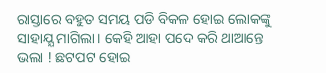ରାସ୍ତାରେ ବହୁତ ସମୟ ପଡି ବିକଳ ହୋଇ ଲୋକଙ୍କୁ ସାହାଯ୍ଯ ମାଗିଲା। କେହି ଆହା ପଦେ କରି ଥାଆନ୍ତେ ଭଲା ! ଛଟପଟ ହୋଇ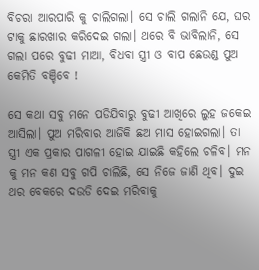ବିଚରା ଆରପାରି କୁ ଚାଲିଗଲା। ସେ ଚାଲି ଗଲାନି ଯେ, ଘର ଟାକୁ ଛାରଖାର କରିଦେଇ ଗଲା। ଥରେ ବି ଭାବିଲାନି, ସେ ଗଲା ପରେ ବୁଢୀ ମାଆ, ବିଧବା ସ୍ତ୍ରୀ ଓ ବାପ ଛେଉଣ୍ଡ ପୁଅ କେମିତି ବଞ୍ଚିବେ !

ସେ କଥା ସବୁ ମନେ ପଡିଯିବାରୁ ବୁଢୀ ଆଖିରେ ଲୁହ ଜକେଇ ଆସିଲା। ପୁଅ ମରିବାର ଆଜିକି ଛଅ ମାସ ହୋଇଗଲା। ତା ସ୍ତ୍ରୀ ଏକ ପ୍ରକାର ପାଗଳୀ ହୋଇ ଯାଇଛି କହିଲେ ଚଳିବ। ମନ କୁ ମନ କଣ ସବୁ ଗପି ଚାଲିଛି, ସେ ନିଜେ ଜାଣି ଥିବ। ଦୁଇ ଥର ବେକରେ ଦଉଡି ଦେଇ ମରିବାକୁ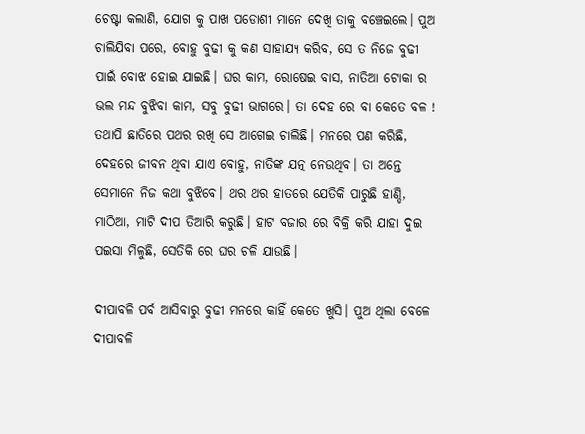ଚେଷ୍ଟା କଲାଣି, ଯୋଗ କୁ ପାଖ ପଡୋଶୀ ମାନେ ଦେଖି ତାକୁ ବଞ୍ଚେଇଲେ। ପୁଅ ଚାଲିଯିବା ପରେ, ବୋହୁ ବୁଢୀ କୁ କଣ ସାହାଯ୍ଯ କରିବ, ସେ ତ ନିଜେ ବୁଢୀ ପାଇଁ ବୋଝ ହୋଇ ଯାଇଛି। ଘର କାମ, ରୋଷେଇ ବାସ, ନାତିଆ ଟୋକା ର ଭଲ ମନ୍ଦ ବୁଝିବା କାମ, ସବୁ ବୁଢୀ ଭାଗରେ। ତା ଦେହ ରେ ବା କେତେ ବଳ ! ତଥାପି ଛାତିରେ ପଥର ରଖି ସେ ଆଗେଇ ଚାଲିଛି। ମନରେ ପଣ କରିଛି, ଦେହରେ ଜୀବନ ଥିବା ଯାଏ ବୋହୁ, ନାତିଙ୍କ ଯତ୍ନ ନେଉଥିବ। ତା ଅନ୍ତେ ସେମାନେ ନିଜ କଥା ବୁଝିବେ। ଥର ଥର ହାତରେ ଯେତିକି ପାରୁଛି ହାଣ୍ଡି, ମାଠିଆ, ମାଟି ଦୀପ ତିଆରି କରୁଛି। ହାଟ ବଜାର ରେ ବିକ୍ରି କରି ଯାହା ଦୁଇ ପଇସା ମିଳୁଛି, ସେତିକି ରେ ଘର ଚଳି ଯାଉଛି।

ଦୀପାବଳି ପର୍ବ ଆସିବାରୁ ବୁଢୀ ମନରେ କାହିଁ କେତେ ଖୁସି। ପୁଅ ଥିଲା ବେଳେ ଦୀପାବଳି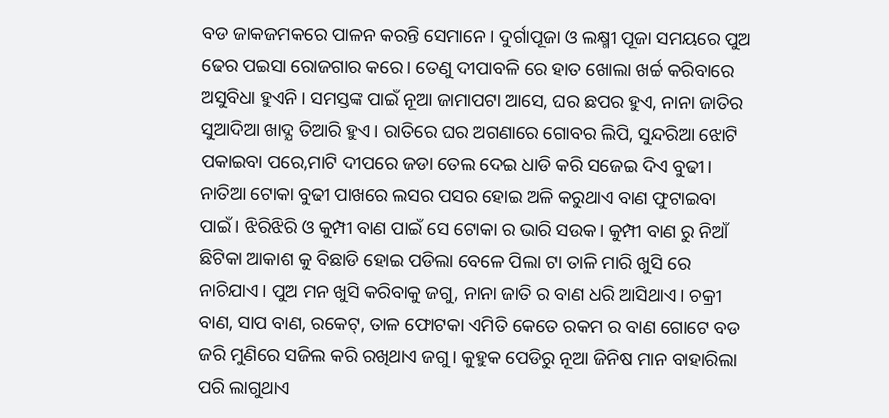ବଡ ଜାକଜମକରେ ପାଳନ କରନ୍ତି ସେମାନେ। ଦୁର୍ଗାପୂଜା ଓ ଲକ୍ଷ୍ମୀ ପୂଜା ସମୟରେ ପୁଅ ଢେର ପଇସା ରୋଜଗାର କରେ। ତେଣୁ ଦୀପାବଳି ରେ ହାତ ଖୋଲା ଖର୍ଚ୍ଚ କରିବାରେ ଅସୁବିଧା ହୁଏନି। ସମସ୍ତଙ୍କ ପାଇଁ ନୂଆ ଜାମାପଟା ଆସେ, ଘର ଛପର ହୁଏ, ନାନା ଜାତିର ସୁଆଦିଆ ଖାଦ୍ଯ ତିଆରି ହୁଏ। ରାତିରେ ଘର ଅଗଣାରେ ଗୋବର ଲିପି, ସୁନ୍ଦରିଆ ଝୋଟି ପକାଇବା ପରେ,ମାଟି ଦୀପରେ ଜଡା ତେଲ ଦେଇ ଧାଡି କରି ସଜେଇ ଦିଏ ବୁଢୀ। ନାତିଆ ଟୋକା ବୁଢୀ ପାଖରେ ଲସର ପସର ହୋଇ ଅଳି କରୁଥାଏ ବାଣ ଫୁଟାଇବା ପାଇଁ। ଝିରିଝିରି ଓ କୁମ୍ପୀ ବାଣ ପାଇଁ ସେ ଟୋକା ର ଭାରି ସଉକ। କୁମ୍ପୀ ବାଣ ରୁ ନିଆଁ ଛିଟିକା ଆକାଶ କୁ ବିଛାଡି ହୋଇ ପଡିଲା ବେଳେ ପିଲା ଟା ତାଳି ମାରି ଖୁସି ରେ ନାଚିଯାଏ। ପୁଅ ମନ ଖୁସି କରିବାକୁ ଜଗୁ, ନାନା ଜାତି ର ବାଣ ଧରି ଆସିଥାଏ। ଚକ୍ରୀ ବାଣ, ସାପ ବାଣ, ରକେଟ୍, ତାଳ ଫୋଟକା ଏମିତି କେତେ ରକମ ର ବାଣ ଗୋଟେ ବଡ ଜରି ମୁଣିରେ ସଜିଲ କରି ରଖିଥାଏ ଜଗୁ। କୁହୁକ ପେଡିରୁ ନୂଆ ଜିନିଷ ମାନ ବାହାରିଲା ପରି ଲାଗୁଥାଏ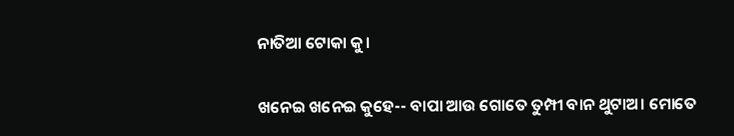ନାତିଆ ଟୋକା କୁ।

ଖନେଇ ଖନେଇ କୁହେ-- ବାପା ଆଉ ଗୋତେ ତୁମ୍ପୀ ବାନ ଥୁଟାଅ। ମୋତେ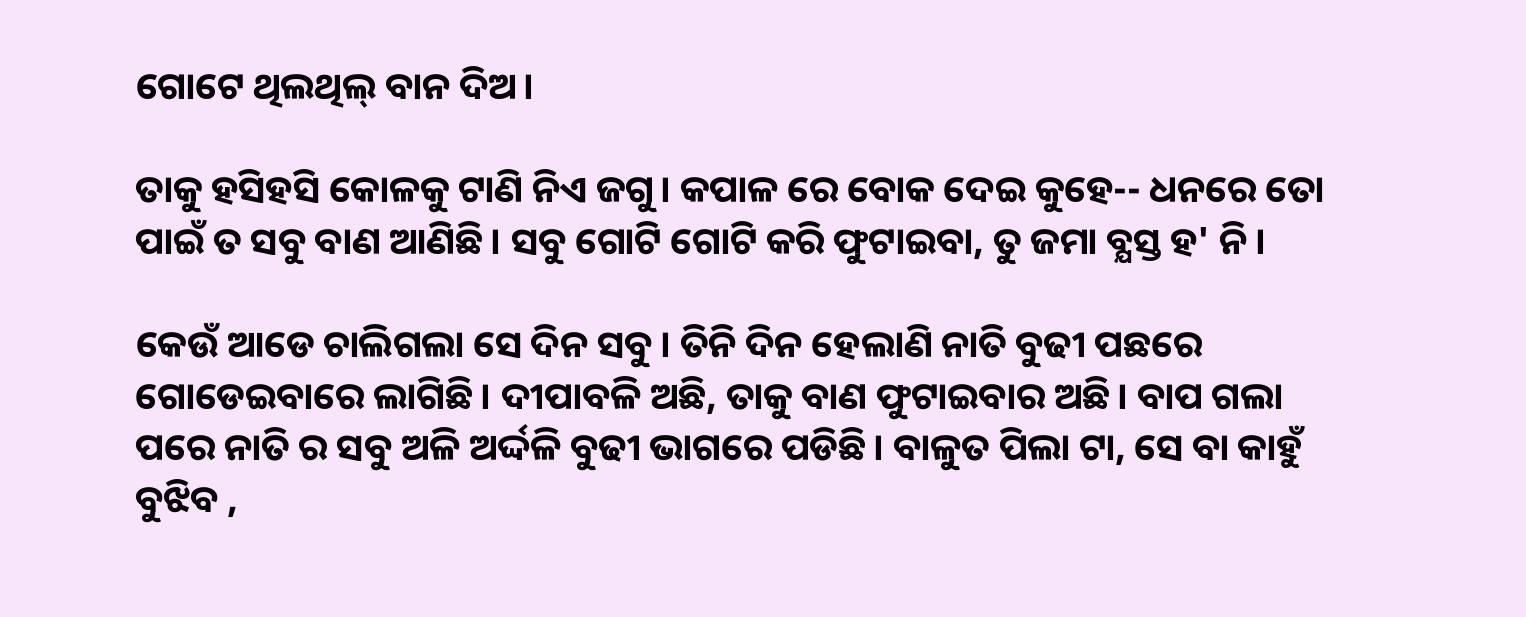ଗୋଟେ ଥିଲଥିଲ୍ ବାନ ଦିଅ।

ତାକୁ ହସିହସି କୋଳକୁ ଟାଣି ନିଏ ଜଗୁ। କପାଳ ରେ ବୋକ ଦେଇ କୁହେ-- ଧନରେ ତୋ ପାଇଁ ତ ସବୁ ବାଣ ଆଣିଛି। ସବୁ ଗୋଟି ଗୋଟି କରି ଫୁଟାଇବା, ତୁ ଜମା ବ୍ଯସ୍ତ ହ' ନି।

କେଉଁ ଆଡେ ଚାଲିଗଲା ସେ ଦିନ ସବୁ। ତିନି ଦିନ ହେଲାଣି ନାତି ବୁଢୀ ପଛରେ ଗୋଡେଇବାରେ ଲାଗିଛି। ଦୀପାବଳି ଅଛି, ତାକୁ ବାଣ ଫୁଟାଇବାର ଅଛି। ବାପ ଗଲା ପରେ ନାତି ର ସବୁ ଅଳି ଅର୍ଦ୍ଦଳି ବୁଢୀ ଭାଗରେ ପଡିଛି। ବାଳୁତ ପିଲା ଟା, ସେ ବା କାହୁଁ ବୁଝିବ ,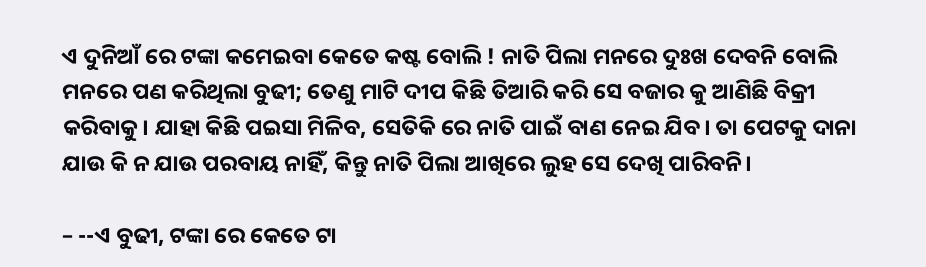ଏ ଦୁନିଆଁ ରେ ଟଙ୍କା କମେଇବା କେତେ କଷ୍ଟ ବୋଲି ! ନାତି ପିଲା ମନରେ ଦୁଃଖ ଦେବନି ବୋଲି ମନରେ ପଣ କରିଥିଲା ବୁଢୀ; ତେଣୁ ମାଟି ଦୀପ କିଛି ତିଆରି କରି ସେ ବଜାର କୁ ଆଣିଛି ବିକ୍ରୀ କରିବାକୁ। ଯାହା କିଛି ପଇସା ମିଳିବ, ସେତିକି ରେ ନାତି ପାଇଁ ବାଣ ନେଇ ଯିବ। ତା ପେଟକୁ ଦାନା ଯାଉ କି ନ ଯାଉ ପରବାୟ ନାହିଁ, କିନ୍ତୁ ନାତି ପିଲା ଆଖିରେ ଲୁହ ସେ ଦେଖି ପାରିବନି।

– --ଏ ବୁଢୀ, ଟଙ୍କା ରେ କେତେ ଟା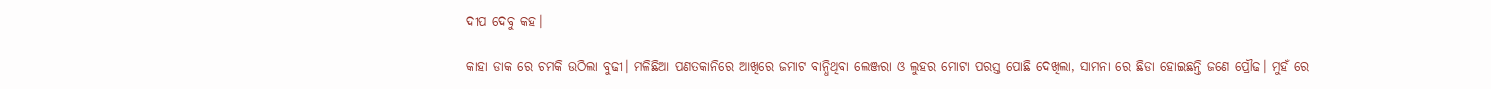ଦୀପ ଦେବୁ କହ।

କାହା ଡାକ ରେ ଚମକି ଉଠିଲା ବୁଢୀ। ମଳିଛିଆ ପଣତକାନିରେ ଆଖିରେ ଜମାଟ ବାନ୍ଧିଥିବା ଲେଞ୍ଜରା ଓ ଲୁହର ମୋଟା ପରସ୍ତ ପୋଛି ଦେଖିଲା, ସାମନା ରେ ଛିଡା ହୋଇଛନ୍ତି ଜଣେ ପ୍ରୌଢ। ମୁହଁ ରେ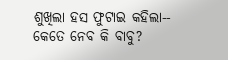ଶୁଖିଲା ହସ ଫୁଟାଇ କହିଲା-- କେତେ ନେବ କି ବାବୁ?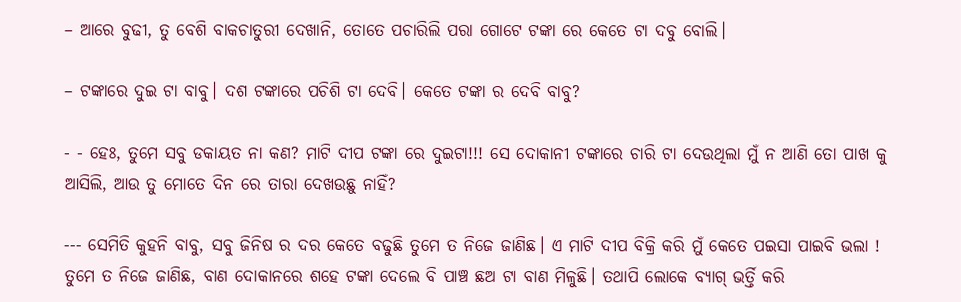– ଆରେ ବୁଢୀ, ତୁ ବେଶି ବାକଚାତୁରୀ ଦେଖାନି, ତୋତେ ପଚାରିଲି ପରା ଗୋଟେ ଟଙ୍କା ରେ କେତେ ଟା ଦବୁ ବୋଲି।

– ଟଙ୍କାରେ ଦୁଇ ଟା ବାବୁ। ଦଶ ଟଙ୍କାରେ ପଚିଶି ଟା ଦେବି। କେତେ ଟଙ୍କା ର ଦେବି ବାବୁ?

- - ହେଃ, ତୁମେ ସବୁ ଡକାୟତ ନା କଣ? ମାଟି ଦୀପ ଟଙ୍କା ରେ ଦୁଇଟା!!! ସେ ଦୋକାନୀ ଟଙ୍କାରେ ଚାରି ଟା ଦେଉଥିଲା ମୁଁ ନ ଆଣି ତୋ ପାଖ କୁ ଆସିଲି, ଆଉ ତୁ ମୋତେ ଦିନ ରେ ତାରା ଦେଖଉଛୁ ନାହିଁ?

--- ସେମିତି କୁହନି ବାବୁ, ସବୁ ଜିନିଷ ର ଦର କେତେ ବଢୁଛି ତୁମେ ତ ନିଜେ ଜାଣିଛ। ଏ ମାଟି ଦୀପ ବିକ୍ରି କରି ମୁଁ କେତେ ପଇସା ପାଇବି ଭଲା ! ତୁମେ ତ ନିଜେ ଜାଣିଛ, ବାଣ ଦୋକାନରେ ଶହେ ଟଙ୍କା ଦେଲେ ବି ପାଞ୍ଚ ଛଅ ଟା ବାଣ ମିଳୁଛି। ତଥାପି ଲୋକେ ବ୍ଯାଗ୍ ଭର୍ତ୍ତି କରି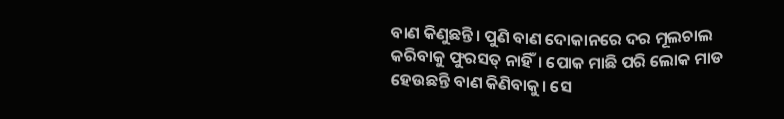ବାଣ କିଣୁଛନ୍ତି। ପୁଣି ବାଣ ଦୋକାନରେ ଦର ମୂଲଚାଲ କରିବାକୁ ଫୁରସତ୍ ନାହିଁ। ପୋକ ମାଛି ପରି ଲୋକ ମାଡ ହେଉଛନ୍ତି ବାଣ କିଣିବାକୁ। ସେ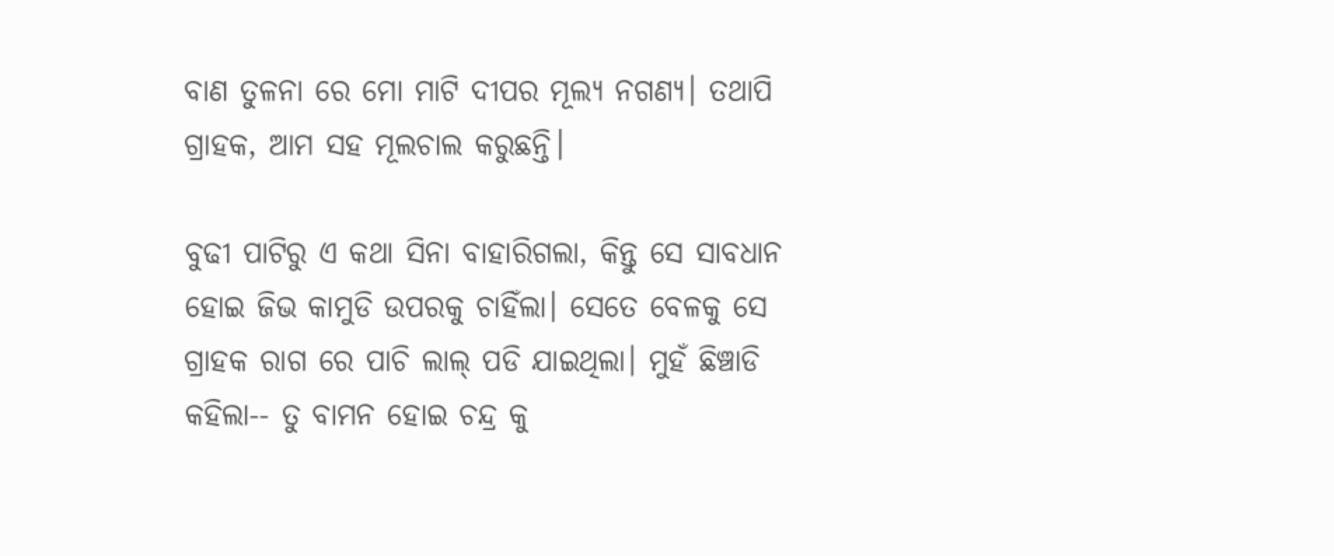ବାଣ ତୁଳନା ରେ ମୋ ମାଟି ଦୀପର ମୂଲ୍ଯ ନଗଣ୍ଯ। ତଥାପି ଗ୍ରାହକ, ଆମ ସହ ମୂଲଚାଲ କରୁଛନ୍ତି।

ବୁଢୀ ପାଟିରୁ ଏ କଥା ସିନା ବାହାରିଗଲା, କିନ୍ତୁ ସେ ସାବଧାନ ହୋଇ ଜିଭ କାମୁଡି ଉପରକୁ ଚାହିଁଲା। ସେତେ ବେଳକୁ ସେ ଗ୍ରାହକ ରାଗ ରେ ପାଚି ଲାଲ୍ ପଡି ଯାଇଥିଲା। ମୁହଁ ଛିଞ୍ଚାଡି କହିଲା-- ତୁ ବାମନ ହୋଇ ଚନ୍ଦ୍ର କୁ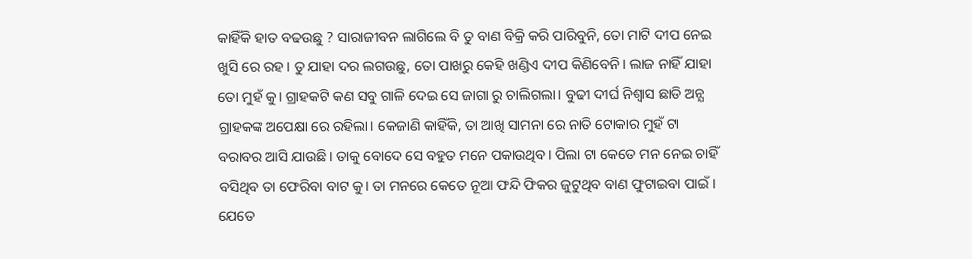କାହିଁକି ହାତ ବଢଉଛୁ ? ସାରାଜୀବନ ଲାଗିଲେ ବି ତୁ ବାଣ ବିକ୍ରି କରି ପାରିବୁନି, ତୋ ମାଟି ଦୀପ ନେଇ ଖୁସି ରେ ରହ। ତୁ ଯାହା ଦର ଲଗଉଛୁ, ତୋ ପାଖରୁ କେହି ଖଣ୍ଡିଏ ଦୀପ କିଣିବେନି। ଲାଜ ନାହିଁ ଯାହା ତୋ ମୁହଁ କୁ। ଗ୍ରାହକଟି କଣ ସବୁ ଗାଳି ଦେଇ ସେ ଜାଗା ରୁ ଚାଲିଗଲା। ବୁଢୀ ଦୀର୍ଘ ନିଶ୍ବାସ ଛାଡି ଅନ୍ଯ ଗ୍ରାହକଙ୍କ ଅପେକ୍ଷା ରେ ରହିଲା। କେଜାଣି କାହିଁକି, ତା ଆଖି ସାମନା ରେ ନାତି ଟୋକାର ମୁହଁ ଟା ବରାବର ଆସି ଯାଉଛି। ତାକୁ ବୋଦେ ସେ ବହୁତ ମନେ ପକାଉଥିବ। ପିଲା ଟା କେତେ ମନ ନେଇ ଚାହିଁ ବସିଥିବ ତା ଫେରିବା ବାଟ କୁ। ତା ମନରେ କେତେ ନୂଆ ଫନ୍ଦି ଫିକର ଜୁଟୁଥିବ ବାଣ ଫୁଟାଇବା ପାଇଁ। ଯେତେ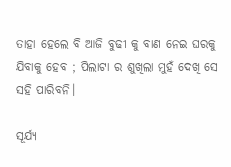ତାହା ହେଲେ ବି ଆଜି ବୁଢୀ କୁ ବାଣ ନେଇ ଘରକୁ ଯିବାକୁ ହେବ ; ପିଲାଟା ର ଶୁଖିଲା ମୁହଁ ଦେଖି ସେ ସହି ପାରିବନି।

ସୂର୍ଯ୍ଯ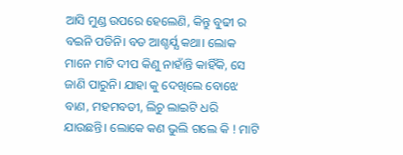ଆସି ମୁଣ୍ଡ ଉପରେ ହେଲେଣି, କିନ୍ତୁ ବୁଢୀ ର ବଇନି ପଡିନି। ବଡ ଆଶ୍ଚର୍ଯ୍ଯ କଥା। ଲୋକ ମାନେ ମାଟି ଦୀପ କିଣୁ ନାହାଁନ୍ତି କାହିଁକି, ସେ ଜାଣି ପାରୁନି। ଯାହା କୁ ଦେଖିଲେ ବୋଝେ ବାଣ, ମହମବତୀ, ଲିଚୁ ଲାଇଟି ଧରି ଯାଉଛନ୍ତି। ଲୋକେ କଣ ଭୁଲି ଗଲେ କି ! ମାଟି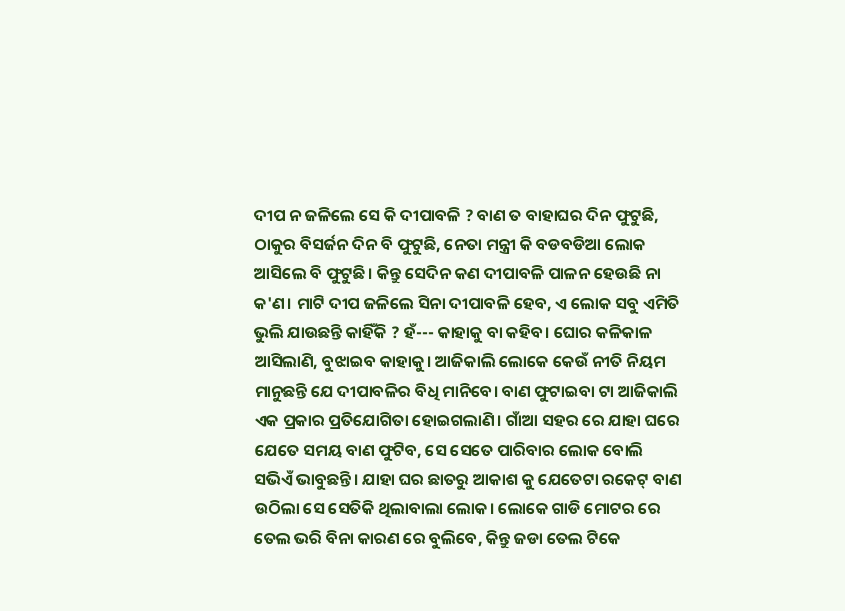ଦୀପ ନ ଜଳିଲେ ସେ କି ଦୀପାବଳି ? ବାଣ ତ ବାହାଘର ଦିନ ଫୁଟୁଛି, ଠାକୁର ବିସର୍ଜନ ଦିନ ବି ଫୁଟୁଛି, ନେତା ମନ୍ତ୍ରୀ କି ବଡବଡିଆ ଲୋକ ଆସିଲେ ବି ଫୁଟୁଛି। କିନ୍ତୁ ସେଦିନ କଣ ଦୀପାବଳି ପାଳନ ହେଉଛି ନା କ'ଣ। ମାଟି ଦୀପ ଜଳିଲେ ସିନା ଦୀପାବଳି ହେବ, ଏ ଲୋକ ସବୁ ଏମିତି ଭୁଲି ଯାଉଛନ୍ତି କାହିଁକି ? ହଁ--- କାହାକୁ ବା କହିବ। ଘୋର କଳିକାଳ ଆସିଲାଣି, ବୁଝାଇବ କାହାକୁ। ଆଜିକାଲି ଲୋକେ କେଉଁ ନୀତି ନିୟମ ମାନୁଛନ୍ତି ଯେ ଦୀପାବଳିର ବିଧି ମାନିବେ। ବାଣ ଫୁଟାଇବା ଟା ଆଜିକାଲି ଏକ ପ୍ରକାର ପ୍ରତିଯୋଗିତା ହୋଇଗଲାଣି। ଗାଁଆ ସହର ରେ ଯାହା ଘରେ ଯେତେ ସମୟ ବାଣ ଫୁଟିବ, ସେ ସେତେ ପାରିବାର ଲୋକ ବୋଲି ସଭିଏଁ ଭାବୁଛନ୍ତି। ଯାହା ଘର ଛାତରୁ ଆକାଶ କୁ ଯେତେଟା ରକେଟ୍ ବାଣ ଉଠିଲା ସେ ସେତିକି ଥିଲାବାଲା ଲୋକ। ଲୋକେ ଗାଡି ମୋଟର ରେ ତେଲ ଭରି ବିନା କାରଣ ରେ ବୁଲିବେ, କିନ୍ତୁ ଜଡା ତେଲ ଟିକେ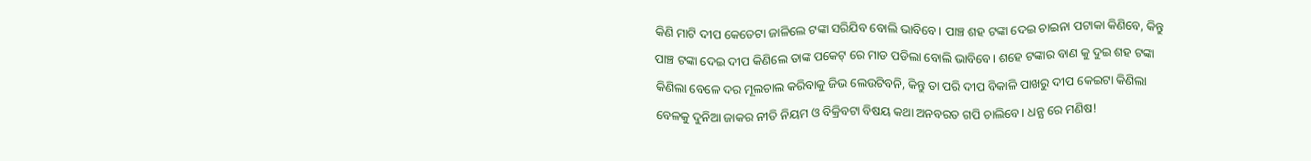କିଣି ମାଟି ଦୀପ କେତେଟା ଜାଳିଲେ ଟଙ୍କା ସରିଯିବ ବୋଲି ଭାବିବେ। ପାଞ୍ଚ ଶହ ଟଙ୍କା ଦେଇ ଚାଇନା ପଟାକା କିଣିବେ, କିନ୍ତୁ ପାଞ୍ଚ ଟଙ୍କା ଦେଇ ଦୀପ କିଣିଲେ ତାଙ୍କ ପକେଟ୍ ରେ ମାଡ ପଡିଲା ବୋଲି ଭାବିବେ। ଶହେ ଟଙ୍କାର ବାଣ କୁ ଦୁଇ ଶହ ଟଙ୍କା କିଣିଲା ବେଳେ ଦର ମୂଲଚାଲ କରିବାକୁ ଜିଭ ଲେଉଟିବନି, କିନ୍ତୁ ତା ପରି ଦୀପ ବିକାଳି ପାଖରୁ ଦୀପ କେଇଟା କିଣିଲା ବେଳକୁ ଦୁନିଆ ଜାକର ନୀତି ନିୟମ ଓ ବିକ୍ରିବଟା ବିଷୟ କଥା ଅନବରତ ଗପି ଚାଲିବେ। ଧନ୍ଯ ରେ ମଣିଷ!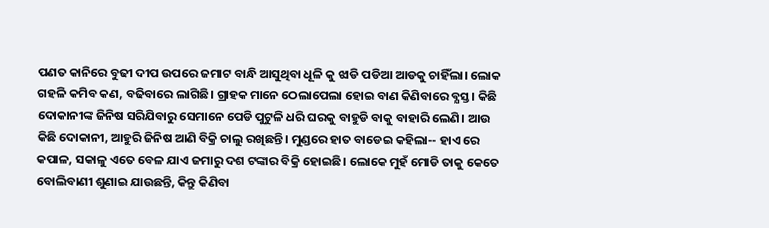ପଣତ କାନିରେ ବୁଢୀ ଦୀପ ଉପରେ ଜମାଟ ବାନ୍ଧି ଆସୁଥିବା ଧୂଳି କୁ ଝାଡି ପଡିଆ ଆଡକୁ ଚାହିଁଲା। ଲୋକ ଗହଳି କମିବ କଣ, ବଢିବାରେ ଲାଗିଛି। ଗ୍ରାହକ ମାନେ ଠେଲାପେଲା ହୋଇ ବାଣ କିଣିବାରେ ବ୍ଯସ୍ତ। କିଛି ଦୋକାନୀଙ୍କ ଜିନିଷ ସରିଯିବାରୁ ସେମାନେ ପେଡି ପୁଟୁଳି ଧରି ଘରକୁ ବାହୁଡି ବାକୁ ବାହାରି ଲେଣି। ଆଉ କିଛି ଦୋକାନୀ, ଆହୁରି ଜିନିଷ ଆଣି ବିକ୍ରି ଚାଲୁ ରଖିଛନ୍ତି। ମୁଣ୍ଡରେ ହାତ ବାଡେଇ କହିଲା-- ହାଏ ରେ କପାଳ, ସକାଳୁ ଏତେ ବେଳ ଯାଏ ଜମାରୁ ଦଶ ଟଙ୍କାର ବିକ୍ରି ହୋଇଛି। ଲୋକେ ମୁହଁ ମୋଡି ତାକୁ କେତେ ବୋଲିବାଣୀ ଶୁଣାଇ ଯାଉଛନ୍ତି, କିନ୍ତୁ କିଣିବା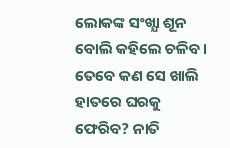ଲୋକଙ୍କ ସଂଖ୍ଯା ଶୂନ ବୋଲି କହିଲେ ଚଳିବ। ତେବେ କଣ ସେ ଖାଲି ହାତରେ ଘରକୁ ଫେରିବ? ନାତି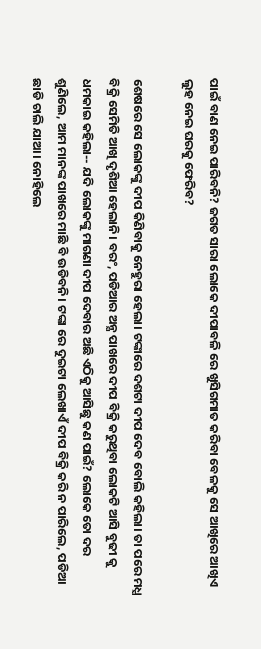ପାଇଁ ବାଣ ନେଇ ପାରିବନି? ଜଗତ ସାରା ଲୋକେ ଦୀପାବଳି ରେ ଖୁସିଗମାତ କରିବା ବେଳକୁ ସେ ଆଖିରେ ଆଖିଏ ଲୁହ ନେଇ ଘରକୁ ଫେରିବ?

ଶେଷରେ ସେ ଲୋକଙ୍କୁ ଦୀପ କିଣିବାକୁ ନେହୁରା ହେଲା। ଟଙ୍କାରେ ଦଶଟା ଦୀପ ଦେବ ବୋଲି କହିଲା। ତା ପରେ ମଧ୍ଯ ବିକ୍ରି ସେମିତି ଆଖି ଦୃଶିଆ ହେଲାନି। ବରଂ, ପଡିଆର ଅନ୍ଯ ପାଖରେ ଦୀପ ବିକ୍ରି କରୁଥିବା ଲୋକଟି ଆସି ବୁଢୀ କୁ ଧମକାଇ କହିଲା-- ଯଦି ଲୋକଙ୍କୁ ମାଗଣା ଦୀପ ଦେବାର ଅଛି ଏଠିକୁ ଆସିଛୁ କଣ ପାଇଁ? ଲୋକେ ତୋ ଦର ଶୁଣିଲେ, ଆମ ମାନଙ୍କ ପାଖରେ ମାଛି ବି ଉଡିବନି। ଟଙ୍କା ରେ ଦୁଇଟା ଲେଖାଏଁ ଦୀପ ବିକ୍ରି କରି ନ ପାରିଲେ, ପଡିଆ ଛାଡି ଚାଲି ଯାଆ। ନୋହିଲେ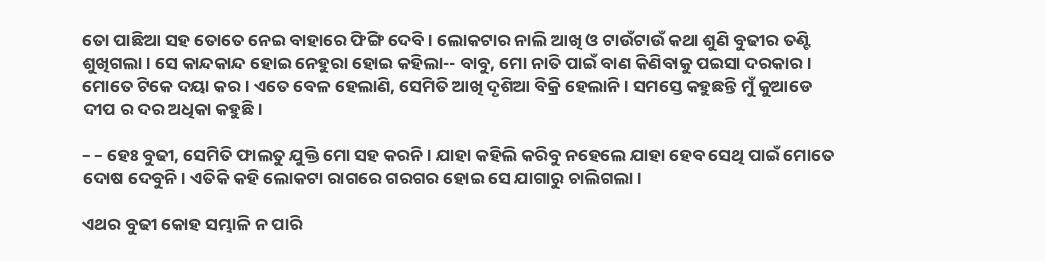ତୋ ପାଛିଆ ସହ ତୋତେ ନେଇ ବାହାରେ ଫିଙ୍ଗି ଦେବି। ଲୋକଟାର ନାଲି ଆଖି ଓ ଟାଉଁଟାଉଁ କଥା ଶୁଣି ବୁଢୀର ତଣ୍ଟି ଶୁଖିଗଲା। ସେ କାନ୍ଦକାନ୍ଦ ହୋଇ ନେହୁରା ହୋଇ କହିଲା-- ବାବୁ, ମୋ ନାତି ପାଇଁ ବାଣ କିଣିବାକୁ ପଇସା ଦରକାର। ମୋତେ ଟିକେ ଦୟା କର। ଏତେ ବେଳ ହେଲାଣି, ସେମିତି ଆଖି ଦୃଶିଆ ବିକ୍ରି ହେଲାନି। ସମସ୍ତେ କହୁଛନ୍ତି ମୁଁ କୁଆଡେ ଦୀପ ର ଦର ଅଧିକା କହୁଛି।

– – ହେଃ ବୁଢୀ, ସେମିତି ଫାଲତୁ ଯୁକ୍ତି ମୋ ସହ କରନି। ଯାହା କହିଲି କରିବୁ ନହେଲେ ଯାହା ହେବ ସେଥି ପାଇଁ ମୋତେ ଦୋଷ ଦେବୁନି। ଏତିକି କହି ଲୋକଟା ରାଗରେ ଗରଗର ହୋଇ ସେ ଯାଗାରୁ ଚାଲିଗଲା।

ଏଥର ବୁଢୀ କୋହ ସମ୍ଭାଳି ନ ପାରି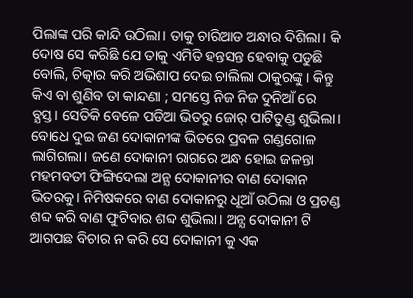ପିଲାଙ୍କ ପରି କାନ୍ଦି ଉଠିଲା। ତାକୁ ଚାରିଆଡ ଅନ୍ଧାର ଦିଶିଲା। କି ଦୋଷ ସେ କରିଛି ଯେ ତାକୁ ଏମିତି ହନ୍ତସନ୍ତ ହେବାକୁ ପଡୁଛି ବୋଲି, ଚିତ୍କାର କରି ଅଭିଶାପ ଦେଇ ଚାଲିଲା ଠାକୁରଙ୍କୁ। କିନ୍ତୁ କିଏ ବା ଶୁଣିବ ତା କାନ୍ଦଣା ; ସମସ୍ତେ ନିଜ ନିଜ ଦୁନିଆଁ ରେ ବ୍ଯସ୍ତ। ସେତିକି ବେଳେ ପଡିଆ ଭିତରୁ ଜୋର୍ ପାଟିତୁଣ୍ଡ ଶୁଭିଲା। ବୋଧେ ଦୁଇ ଜଣ ଦୋକାନୀଙ୍କ ଭିତରେ ପ୍ରବଳ ଗଣ୍ଡଗୋଳ ଲାଗିଗଲା। ଜଣେ ଦୋକାନୀ ରାଗରେ ଅନ୍ଧ ହୋଇ ଜଳନ୍ତା ମହମବତୀ ଫିଙ୍ଗିଦେଲା ଅନ୍ଯ ଦୋକାନୀର ବାଣ ଦୋକାନ ଭିତରକୁ। ନିମିଷକରେ ବାଣ ଦୋକାନରୁ ଧୂଆଁ ଉଠିଲା ଓ ପ୍ରଚଣ୍ଡ ଶବ୍ଦ କରି ବାଣ ଫୁଟିବାର ଶବ୍ଦ ଶୁଭିଲା। ଅନ୍ଯ ଦୋକାନୀ ଟି ଆଗପଛ ବିଚାର ନ କରି ସେ ଦୋକାନୀ କୁ ଏକ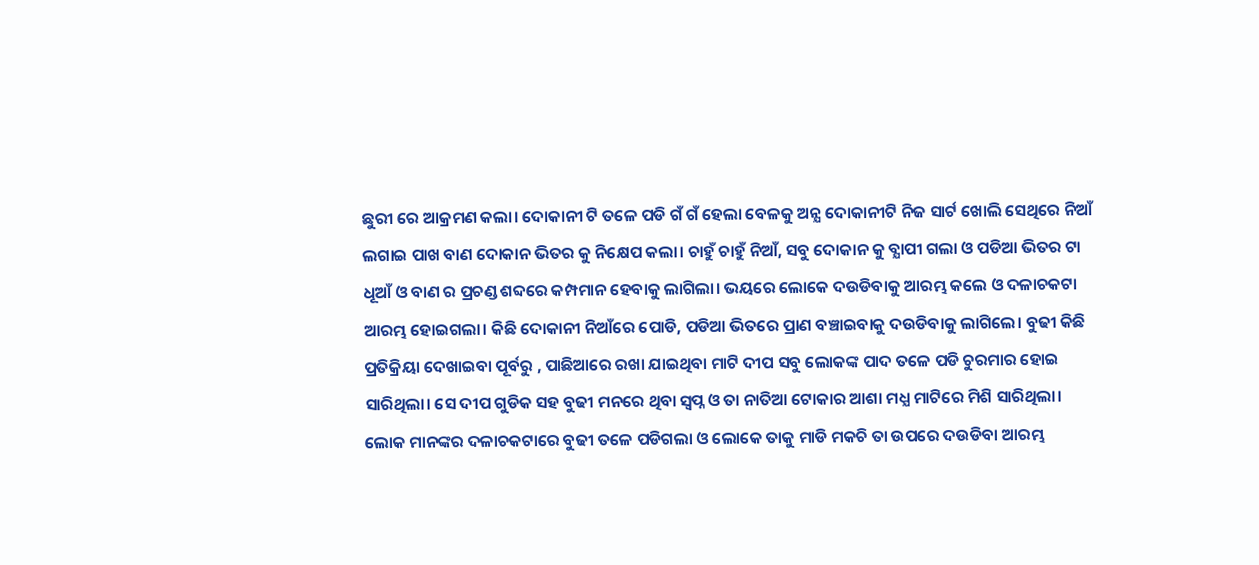ଛୁରୀ ରେ ଆକ୍ରମଣ କଲା। ଦୋକାନୀ ଟି ତଳେ ପଡି ଗଁ ଗଁ ହେଲା ବେଳକୁ ଅନ୍ଯ ଦୋକାନୀଟି ନିଜ ସାର୍ଟ ଖୋଲି ସେଥିରେ ନିଆଁ ଲଗାଇ ପାଖ ବାଣ ଦୋକାନ ଭିତର କୁ ନିକ୍ଷେପ କଲା। ଚାହୁଁ ଚାହୁଁ ନିଆଁ, ସବୁ ଦୋକାନ କୁ ବ୍ଯାପୀ ଗଲା ଓ ପଡିଆ ଭିତର ଟା ଧୂଆଁ ଓ ବାଣ ର ପ୍ରଚଣ୍ଡ ଶବ୍ଦରେ କମ୍ପମାନ ହେବାକୁ ଲାଗିଲା। ଭୟରେ ଲୋକେ ଦଉଡିବାକୁ ଆରମ୍ଭ କଲେ ଓ ଦଳାଚକଟା ଆରମ୍ଭ ହୋଇଗଲା। କିଛି ଦୋକାନୀ ନିଆଁରେ ପୋଡି, ପଡିଆ ଭିତରେ ପ୍ରାଣ ବଞ୍ଚାଇବାକୁ ଦଉଡିବାକୁ ଲାଗିଲେ। ବୁଢୀ କିଛି ପ୍ରତିକ୍ରିୟା ଦେଖାଇବା ପୂର୍ବରୁ , ପାଛିଆରେ ରଖା ଯାଇଥିବା ମାଟି ଦୀପ ସବୁ ଲୋକଙ୍କ ପାଦ ତଳେ ପଡି ଚୁରମାର ହୋଇ ସାରିଥିଲା। ସେ ଦୀପ ଗୁଡିକ ସହ ବୁଢୀ ମନରେ ଥିବା ସ୍ବପ୍ନ ଓ ତା ନାତିଆ ଟୋକାର ଆଶା ମଧ୍ଯ ମାଟିରେ ମିଶି ସାରିଥିଲା। ଲୋକ ମାନଙ୍କର ଦଳାଚକଟାରେ ବୁଢୀ ତଳେ ପଡିଗଲା ଓ ଲୋକେ ତାକୁ ମାଡି ମକଚି ତା ଉପରେ ଦଉଡିବା ଆରମ୍ଭ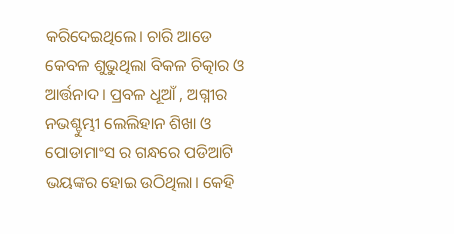କରିଦେଇଥିଲେ। ଚାରି ଆଡେ କେବଳ ଶୁଭୁଥିଲା ବିକଳ ଚିତ୍କାର ଓ ଆର୍ତ୍ତନାଦ। ପ୍ରବଳ ଧୂଆଁ , ଅଗ୍ନୀର ନଭଶ୍ଚୁମ୍ଭୀ ଲେଲିହାନ ଶିଖା ଓ ପୋଡାମାଂସ ର ଗନ୍ଧରେ ପଡିଆଟି ଭୟଙ୍କର ହୋଇ ଉଠିଥିଲା। କେହି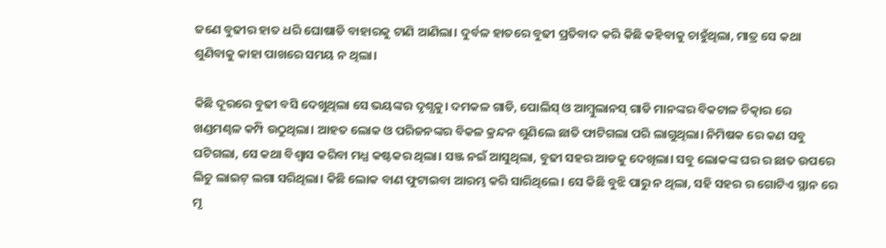ଜଣେ ବୁଢୀର ହାତ ଧରି ଘୋଷାଡି ବାହାରକୁ ଟାଣି ଆଣିଲା। ଦୁର୍ବଳ ହାତରେ ବୁଢୀ ପ୍ରତିବାଦ କରି କିଛି କହିବାକୁ ଚାହୁଁଥିଲା, ମାତ୍ର ସେ କଥା ଶୁଣିବାକୁ କାହା ପାଖରେ ସମୟ ନ ଥିଲା।

କିଛି ଦୂରରେ ବୁଢୀ ବସି ଦେଖୁଥିଲା ସେ ଭୟଙ୍କର ଦୃଶ୍ଯକୁ। ଦମକଳ ଗାଡି, ପୋଲିସ୍ ଓ ଆମ୍ବୁଲାନସ୍ ଗାଡି ମାନଙ୍କର ବିକଟାଳ ଚିତ୍କାର ରେ ଖଣ୍ଡମଣ୍ଢଳ କମ୍ପି ଉଠୁଥିଲା। ଆହତ ଲୋକ ଓ ପରିଜନଙ୍କର ବିକଳ କ୍ରନ୍ଦନ ଶୁଣିଲେ ଛାତି ଫାଟିଗଲା ପରି ଲାଗୁଥିଲା। ନିମିଷକ ରେ କଣ ସବୁ ଘଟିଗଲା, ସେ କଥା ବିଶ୍ବାସ କରିବା ମଧ୍ଯ କଷ୍ଟକର ଥିଲା। ସଞ୍ଜ ନଇଁ ଆସୁଥିଲା, ବୁଢୀ ସହର ଆଡକୁ ଦେଖିଲା। ସବୁ ଲୋକଙ୍କ ଘର ର ଛାତ ଉପରେ ଲିଚୁ ଲାଇଟ୍ ଲଗା ସରିଥିଲା। କିଛି ଲୋକ ବାଣ ଫୁଟାଇବା ଆରମ୍ଭ କରି ସାରିଥିଲେ। ସେ କିଛି ବୁଝି ପାରୁ ନ ଥିଲା, ସହି ସହର ର ଗୋଟିଏ ସ୍ଥାନ ରେ ମୃ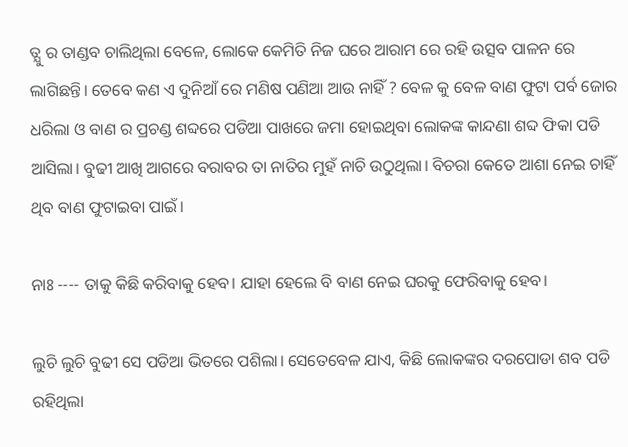ତ୍ଯୁ ର ତାଣ୍ଡବ ଚାଲିଥିଲା ବେଳେ, ଲୋକେ କେମିତି ନିଜ ଘରେ ଆରାମ ରେ ରହି ଉତ୍ସବ ପାଳନ ରେ ଲାଗିଛନ୍ତି। ତେବେ କଣ ଏ ଦୁନିଆଁ ରେ ମଣିଷ ପଣିଆ ଆଉ ନାହିଁ ? ବେଳ କୁ ବେଳ ବାଣ ଫୁଟା ପର୍ବ ଜୋର ଧରିଲା ଓ ବାଣ ର ପ୍ରଚଣ୍ଡ ଶବ୍ଦରେ ପଡିଆ ପାଖରେ ଜମା ହୋଇଥିବା ଲୋକଙ୍କ କାନ୍ଦଣା ଶବ୍ଦ ଫିକା ପଡି ଆସିଲା। ବୁଢୀ ଆଖି ଆଗରେ ବରାବର ତା ନାତିର ମୁହଁ ନାଚି ଉଠୁଥିଲା। ବିଚରା କେତେ ଆଶା ନେଇ ଚାହିଁ ଥିବ ବାଣ ଫୁଟାଇବା ପାଇଁ।

ନାଃ ---- ତାକୁ କିଛି କରିବାକୁ ହେବ। ଯାହା ହେଲେ ବି ବାଣ ନେଇ ଘରକୁ ଫେରିବାକୁ ହେବ।

ଲୁଚି ଲୁଚି ବୁଢୀ ସେ ପଡିଆ ଭିତରେ ପଶିଲା। ସେତେବେଳ ଯାଏ, କିଛି ଲୋକଙ୍କର ଦରପୋଡା ଶବ ପଡି ରହିଥିଲା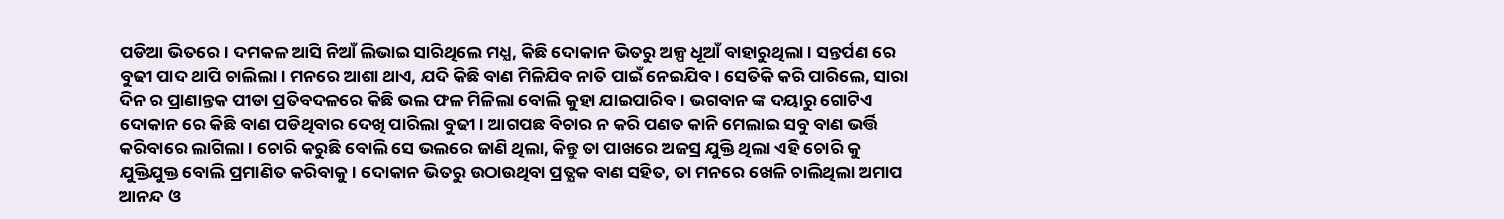ପଡିଆ ଭିତରେ। ଦମକଳ ଆସି ନିଆଁ ଲିଭାଇ ସାରିଥିଲେ ମଧ୍ଯ, କିଛି ଦୋକାନ ଭିତରୁ ଅଳ୍ପ ଧୂଆଁ ବାହାରୁଥିଲା । ସନ୍ତର୍ପଣ ରେ ବୁଢୀ ପାଦ ଥାପି ଚାଲିଲା। ମନରେ ଆଶା ଥାଏ, ଯଦି କିଛି ବାଣ ମିଳିଯିବ ନାତି ପାଇଁ ନେଇଯିବ। ସେତିକି କରି ପାରିଲେ, ସାରା ଦିନ ର ପ୍ରାଣାନ୍ତକ ପୀଡା ପ୍ରତିବଦଳରେ କିଛି ଭଲ ଫଳ ମିଳିଲା ବୋଲି କୁହା ଯାଇପାରିବ। ଭଗବାନ ଙ୍କ ଦୟାରୁ ଗୋଟିଏ ଦୋକାନ ରେ କିଛି ବାଣ ପଡିଥିବାର ଦେଖି ପାରିଲା ବୁଢୀ। ଆଗପଛ ବିଚାର ନ କରି ପଣତ କାନି ମେଲାଇ ସବୁ ବାଣ ଭର୍ତ୍ତି କରିବାରେ ଲାଗିଲା। ଚୋରି କରୁଛି ବୋଲି ସେ ଭଲରେ ଜାଣି ଥିଲା, କିନ୍ତୁ ତା ପାଖରେ ଅଜସ୍ର ଯୁକ୍ତି ଥିଲା ଏହି ଚୋରି କୁ ଯୁକ୍ତିଯୁକ୍ତ ବୋଲି ପ୍ରମାଣିତ କରିବାକୁ। ଦୋକାନ ଭିତରୁ ଉଠାଉଥିବା ପ୍ରତ୍ଯକ ବାଣ ସହିତ, ତା ମନରେ ଖେଳି ଚାଲିଥିଲା ଅମାପ ଆନନ୍ଦ ଓ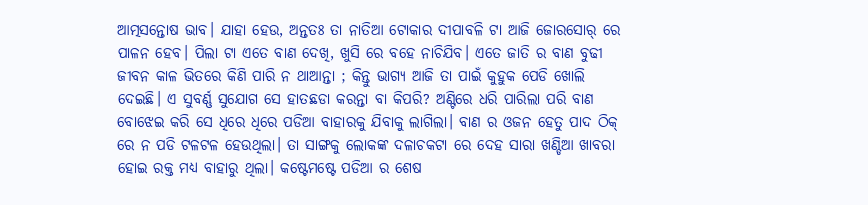ଆତ୍ମସନ୍ତୋଷ ଭାବ। ଯାହା ହେଉ, ଅନ୍ତତଃ ତା ନାତିଆ ଟୋକାର ଦୀପାବଳି ଟା ଆଜି ଜୋରସୋର୍ ରେ ପାଳନ ହେବ। ପିଲା ଟା ଏତେ ବାଣ ଦେଖି, ଖୁସି ରେ ବହେ ନାଚିଯିବ। ଏତେ ଜାତି ର ବାଣ ବୁଢୀ ଜୀବନ କାଳ ଭିତରେ କିଣି ପାରି ନ ଥାଆନ୍ତା ; କିନ୍ତୁ ଭାଗ୍ଯ ଆଜି ତା ପାଇଁ କୁହୁକ ପେଡି ଖୋଲି ଦେଇଛି। ଏ ସୁବର୍ଣ୍ଣ ସୁଯୋଗ ସେ ହାତଛଡା କରନ୍ତା ବା କିପରି? ଅଣ୍ଟିରେ ଧରି ପାରିଲା ପରି ବାଣ ବୋଝେଇ କରି ସେ ଧିରେ ଧିରେ ପଡିଆ ବାହାରକୁ ଯିବାକୁ ଲାଗିଲା। ବାଣ ର ଓଜନ ହେତୁ ପାଦ ଠିକ୍ ରେ ନ ପଡି ଟଳଟଳ ହେଉଥିଲା। ତା ସାଙ୍ଗକୁ ଲୋକଙ୍କ ଦଳାଚକଟା ରେ ଦେହ ସାରା ଖଣ୍ଡିଆ ଖାବରା ହୋଇ ରକ୍ତ ମଧ୍ଯ ବାହାରୁ ଥିଲା। କଷ୍ଟେମଷ୍ଟେ ପଡିଆ ର ଶେଷ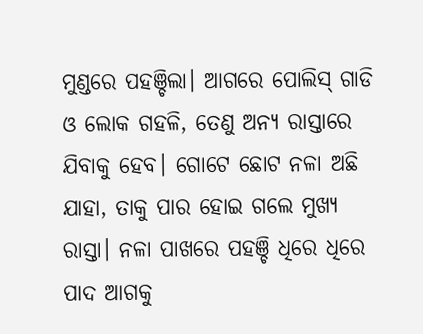ମୁଣ୍ଡରେ ପହଞ୍ଚିଲା। ଆଗରେ ପୋଲିସ୍ ଗାଡି ଓ ଲୋକ ଗହଳି, ତେଣୁ ଅନ୍ଯ ରାସ୍ତାରେ ଯିବାକୁ ହେବ। ଗୋଟେ ଛୋଟ ନଳା ଅଛି ଯାହା, ତାକୁ ପାର ହୋଇ ଗଲେ ମୁଖ୍ଯ ରାସ୍ତା। ନଳା ପାଖରେ ପହଞ୍ଚି ଧିରେ ଧିରେ ପାଦ ଆଗକୁ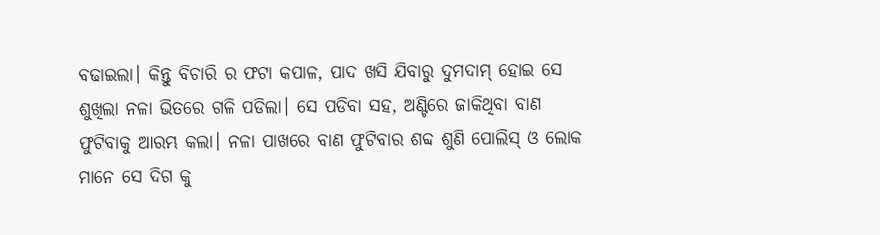ବଢାଇଲା। କିନ୍ତୁ ବିଚାରି ର ଫଟା କପାଳ, ପାଦ ଖସି ଯିବାରୁ ଦୁମଦାମ୍ ହୋଇ ସେ ଶୁଖିଲା ନଳା ଭିତରେ ଗଳି ପଡିଲା। ସେ ପଡିବା ସହ, ଅଣ୍ଟିରେ ଜାକିଥିବା ବାଣ ଫୁଟିବାକୁ ଆରମ୍ଭ କଲା। ନଳା ପାଖରେ ବାଣ ଫୁଟିବାର ଶବ୍ଦ ଶୁଣି ପୋଲିସ୍ ଓ ଲୋକ ମାନେ ସେ ଦିଗ କୁ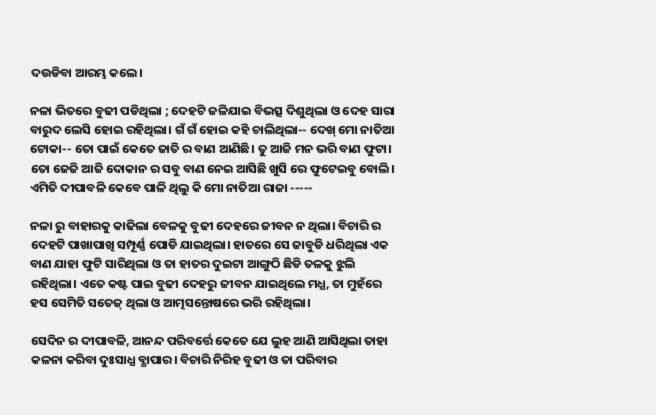ଦଉଡିବା ଆରମ୍ଭ କଲେ।

ନଳା ଭିତରେ ବୁଢୀ ପଡିଥିଲା ; ଦେହଟି ଜଳିଯାଇ ବିଭତ୍ସ ଦିଶୁଥିଲା ଓ ଦେହ ସାରା ବାରୁଦ ଲେସି ହୋଇ ରହିଥିଲା। ଗଁ ଗଁ ହୋଇ କହି ଚାଲିଥିଲା-- ଦେଖ୍ ମୋ ନାତିଆ ଟୋକା-- ତୋ ପାଇଁ କେତେ ଜାତି ର ବାଣ ଆଣିଛି। ତୁ ଆଜି ମନ ଭରି ବାଣ ଫୁଟା। ତୋ ଜେଜି ଆଜି ଦୋକାନ ର ସବୁ ବାଣ ନେଇ ଆସିଛି ଖୁସି ରେ ଫୁଟେଇବୁ ବୋଲି। ଏମିତି ଦୀପାବଳି କେବେ ପାଳି ଥିଲୁ କି ମୋ ନାତିଆ ରାଜା -----

ନଳା ରୁ ବାହାରକୁ କାଢିଲା ବେଳକୁ ବୁଢୀ ଦେହରେ ଜୀବନ ନ ଥିଲା। ବିଚାରି ର ଦେହଟି ପାଖାପାଖି ସମ୍ପୂର୍ଣ୍ଣ ପୋଡି ଯାଇଥିଲା। ହାତରେ ସେ ଜାବୁଡି ଧରିଥିଲା ଏକ ବାଣ ଯାହା ଫୁଟି ସାରିଥିଲା ଓ ତା ହାତର ଦୁଇଟା ଆଙ୍ଗୁଠି ଛିଡି ତଳକୁ ଝୁଲି ରହିଥିଲା। ଏତେ କଷ୍ଟ ପାଇ ବୁଢୀ ଦେହରୁ ଜୀବନ ଯାଇଥିଲେ ମଧ୍ଯ, ତା ମୁହଁରେ ହସ ସେମିତି ସତେଜ୍ ଥିଲା ଓ ଆତ୍ମସନ୍ତୋଷରେ ଭରି ରହିଥିଲା।

ସେଦିନ ର ଦୀପାବଳି, ଆନନ୍ଦ ପରିବର୍ତ୍ତେ କେତେ ଯେ ଲୁହ ଆଣି ଆସିଥିଲା ତାହା କଳନା କରିବା ଦୁଃସାଧ୍ଯ ବ୍ଯାପାର। ବିଚାରି ନିରିହ ବୁଢୀ ଓ ତା ପରିବାର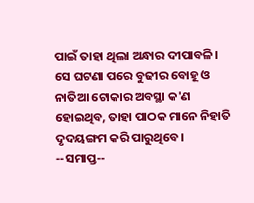ପାଇଁ ତାହା ଥିଲା ଅନ୍ଧାର ଦୀପାବଳି। ସେ ଘଟଣା ପରେ ବୁଢୀର ବୋହୂ ଓ ନାତିଆ ଟୋକାର ଅବସ୍ଥା କ'ଣ ହୋଇଥିବ, ତାହା ପାଠକ ମାନେ ନିହାତି ଦୃଦୟଙ୍ଗମ କରି ପାରୁଥିବେ। --ସମାପ୍ତ--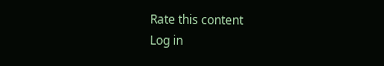Rate this content
Log in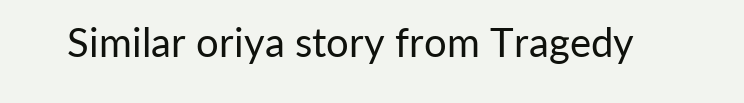Similar oriya story from Tragedy